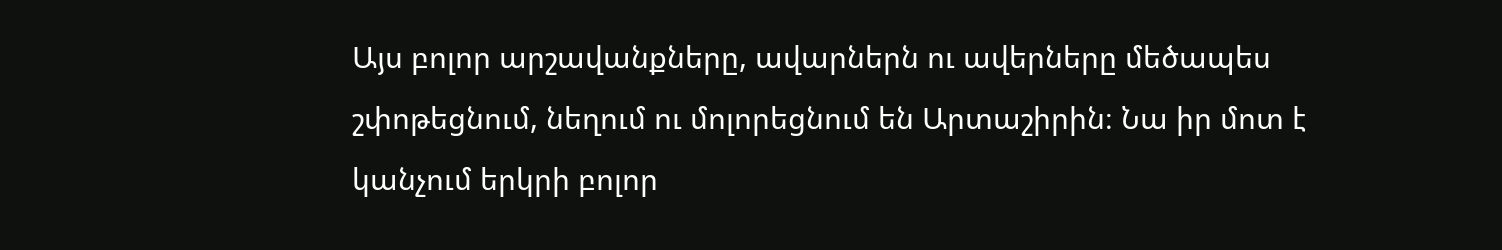Այս բոլոր արշավանքները, ավարներն ու ավերները մեծապես շփոթեցնում, նեղում ու մոլորեցնում են Արտաշիրին։ Նա իր մոտ է կանչում երկրի բոլոր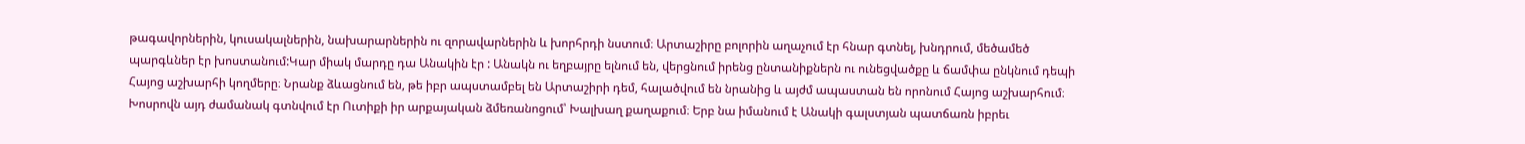թագավորներին, կուսակալներին, նախարարներին ու զորավարներին և խորհրդի նստում։ Արտաշիրը բոլորին աղաչում էր հնար գտնել, խնդրում, մեծամեծ պարգևներ էր խոստանում:Կար միակ մարդը դա Անակին էր : Անակն ու եղբայրը ելնում են, վերցնում իրենց ընտանիքներն ու ունեցվածքը և ճամփա ընկնում դեպի Հայոց աշխարհի կողմերը։ Նրանք ձևացնում են, թե իբր ապստամբել են Արտաշիրի դեմ, հալածվում են նրանից և այժմ ապաստան են որոնում Հայոց աշխարհում։ Խոսրովն այդ ժամանակ գտնվում էր Ուտիքի իր արքայական ձմեռանոցում՝ Խալխաղ քաղաքում։ Երբ նա իմանում է Անակի գալստյան պատճառն իբրեւ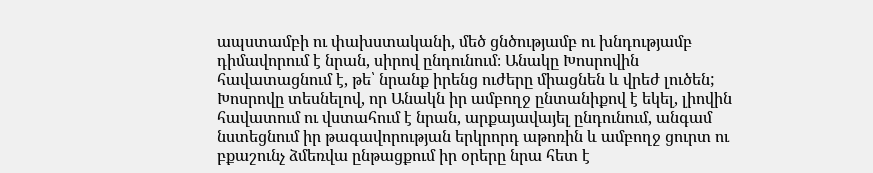ապստամբի ու փախստականի, մեծ ցնծությամբ ու խնդությամբ դիմավորում է նրան, սիրով ընդունում։ Անակը Խոսրովին հավատացնում է, թե՝ նրանք իրենց ուժերը միացնեն և վրեժ լուծեն; Խոսրովը տեսնելով, որ Անակն իր ամբողջ ընտանիքով է եկել, լիովին հավատում ու վստահում է նրան, արքայավայել ընդունում, անգամ նստեցնում իր թագավորության երկրորդ աթոռին և ամբողջ ցուրտ ու բքաշունչ ձմեռվա ընթացքում իր օրերը նրա հետ է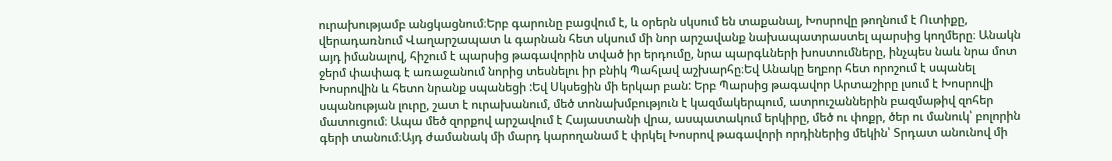ուրախությամբ անցկացնում։Երբ գարունը բացվում է, և օրերն սկսում են տաքանալ, Խոսրովը թողնում է Ուտիքը, վերադառնում Վաղարշապատ և գարնան հետ սկսում մի նոր արշավանք նախապատրաստել պարսից կողմերը։ Անակն այդ իմանալով, հիշում է պարսից թագավորին տված իր երդումը, նրա պարգևների խոստումները, ինչպես նաև նրա մոտ ջերմ փափագ է առաջանում նորից տեսնելու իր բնիկ Պահլավ աշխարհը։Եվ Անակը եղբոր հետ որոշում է սպանել Խոսրովին և հետո նրանք սպանեցի :Եվ Սկսեցին մի երկար բան: Երբ Պարսից թագավոր Արտաշիրը լսում է Խոսրովի սպանության լուրը, շատ է ուրախանում, մեծ տոնախմբություն է կազմակերպում, ատրուշաններին բազմաթիվ զոհեր մատուցում։ Ապա մեծ զորքով արշավում է Հայաստանի վրա, ասպատակում երկիրը, մեծ ու փոքր, ծեր ու մանուկ՝ բոլորին գերի տանում։Այդ ժամանակ մի մարդ կարողանամ է փրկել Խոսրով թագավորի որդիներից մեկին՝ Տրդատ անունով մի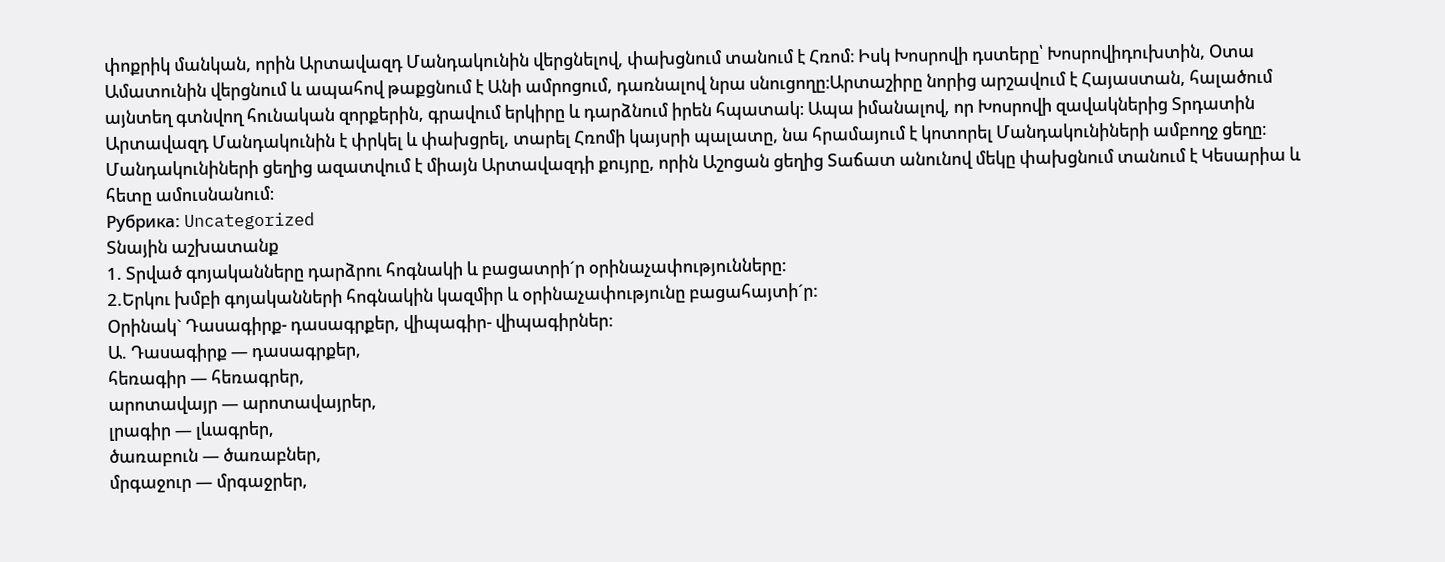փոքրիկ մանկան, որին Արտավազդ Մանդակունին վերցնելով, փախցնում տանում է Հռոմ։ Իսկ Խոսրովի դստերը՝ Խոսրովիդուխտին, Օտա Ամատունին վերցնում և ապահով թաքցնում է Անի ամրոցում, դառնալով նրա սնուցողը։Արտաշիրը նորից արշավում է Հայաստան, հալածում այնտեղ գտնվող հունական զորքերին, գրավում երկիրը և դարձնում իրեն հպատակ։ Ապա իմանալով, որ Խոսրովի զավակներից Տրդատին Արտավազդ Մանդակունին է փրկել և փախցրել, տարել Հռոմի կայսրի պալատը, նա հրամայում է կոտորել Մանդակունիների ամբողջ ցեղը։ Մանդակունիների ցեղից ազատվում է միայն Արտավազդի քույրը, որին Աշոցան ցեղից Տաճատ անունով մեկը փախցնում տանում է Կեսարիա և հետը ամուսնանում։
Рубрика: Uncategorized
Տնային աշխատանք
1. Տրված գոյականները դարձրու հոգնակի և բացատրի´ր օրինաչափությունները:
2.Երկու խմբի գոյականների հոգնակին կազմիր և օրինաչափությունը բացահայտի´ր:
Օրինակ` Դասագիրք- դասագրքեր, վիպագիր- վիպագիրներ:
Ա. Դասագիրք — դասագրքեր,
հեռագիր — հեռագրեր,
արոտավայր — արոտավայրեր,
լրագիր — լևագրեր,
ծառաբուն — ծառաբներ,
մրգաջուր — մրգաջրեր,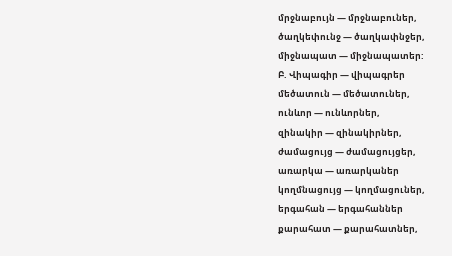մրջնաբույն — մրջնաբուներ,
ծաղկեփունջ — ծաղկափնջեր,
միջնապատ — միջնապատեր:
Բ. Վիպագիր — վիպագրեր
մեծատուն — մեծատուներ,
ունևոր — ունևորներ,
զինակիր — զինակիրներ,
ժամացույց — ժամացույցեր,
առարկա — առարկաներ
կողմնացույց — կողմացուներ,
երգահան — երգահաններ
քարահատ — քարահատներ,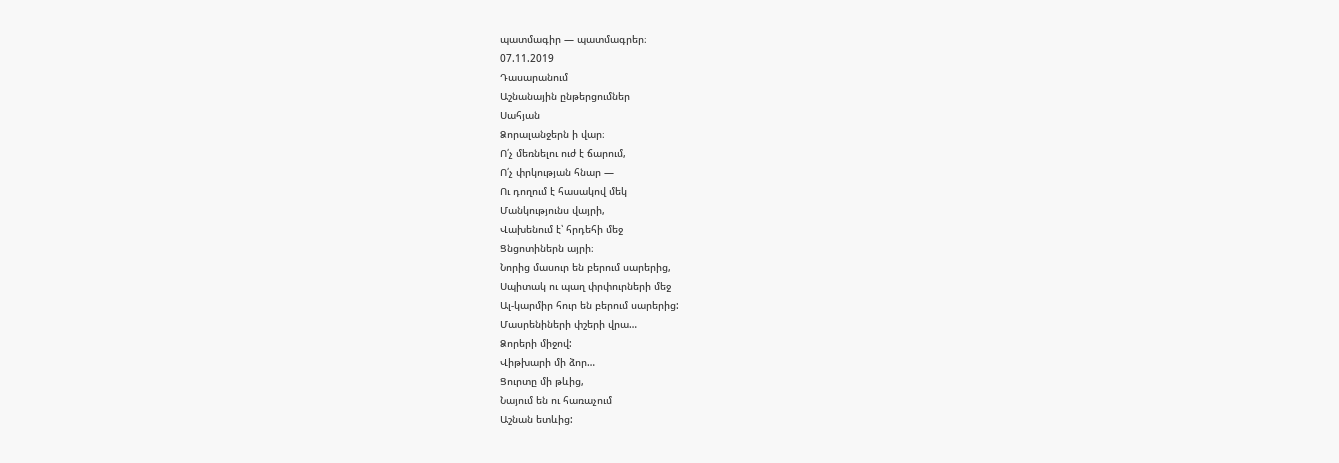պատմագիր — պատմագրեր։
07.11.2019
Դասարանում
Աշնանային ընթերցումներ
Սահյան
Ձորալանջերն ի վար։
Ո՛չ մեռնելու ուժ է ճարում,
Ո՛չ փրկության հնար —
Ու դողում է հասակով մեկ
Մանկությունս վայրի,
Վախենում է՝ հրդեհի մեջ
Ցնցոտիներն այրի։
Նորից մասուր են բերում սարերից,
Սպիտակ ու պաղ փրփուրների մեջ
Ալ-կարմիր հուր են բերում սարերից:
Մասրենիների փշերի վրա…
Ձորերի միջով:
Վիթխարի մի ձոր…
Ցուրտը մի թևից,
Նայում են ու հառաչում
Աշնան ետևից: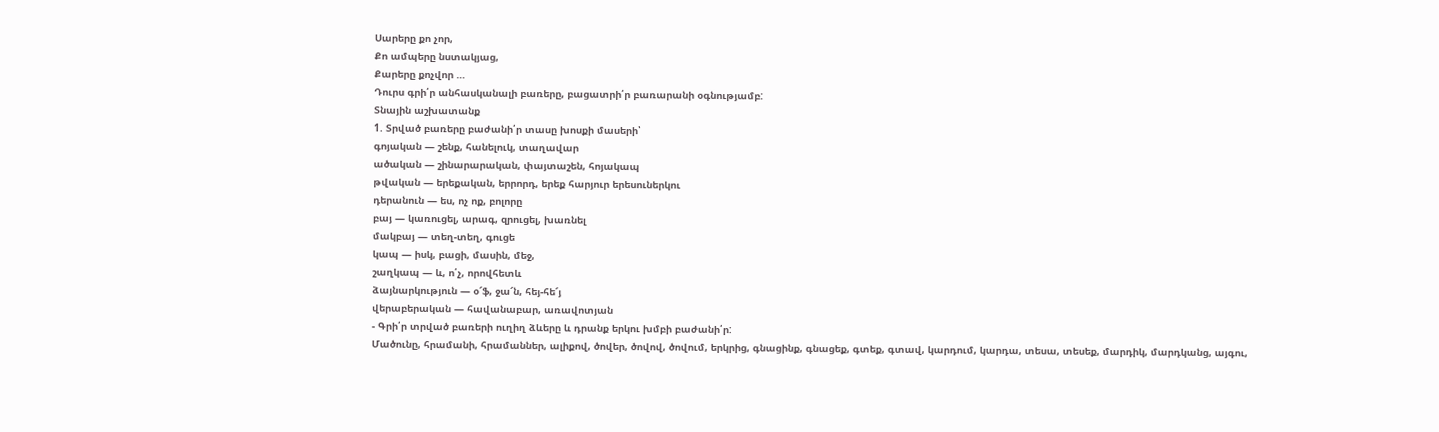Սարերը քո չոր,
Քո ամպերը նստակյաց,
Քարերը քոչվոր …
Դուրս գրի՛ր անհասկանալի բառերը, բացատրի՛ր բառարանի օգնությամբ:
Տնային աշխատանք
1. Տրված բառերը բաժանի՛ր տասը խոսքի մասերի՝
գոյական — շենք, հանելուկ, տաղավար
ածական — շինարարական, փայտաշեն, հոյակապ
թվական — երեքական, երրորդ, երեք հարյուր երեսուներկու
դերանուն — ես, ոչ ոք, բոլորը
բայ — կառուցել, արագ, զրուցել, խառնել
մակբայ — տեղ-տեղ, գուցե
կապ — իսկ, բացի, մասին, մեջ,
շաղկապ — և, ո՛չ, որովհետև
ձայնարկություն — օ՜ֆ, ջա՜ն, հեյ-հե՜յ
վերաբերական — հավանաբար, առավոտյան
- Գրի՛ր տրված բառերի ուղիղ ձևերը և դրանք երկու խմբի բաժանի՛ր:
Մածունը, հրամանի, հրամաններ, ալիքով, ծովեր, ծովով, ծովում, երկրից, գնացինք, գնացեք, գտեք, գտավ, կարդում, կարդա, տեսա, տեսեք, մարդիկ, մարդկանց, այգու,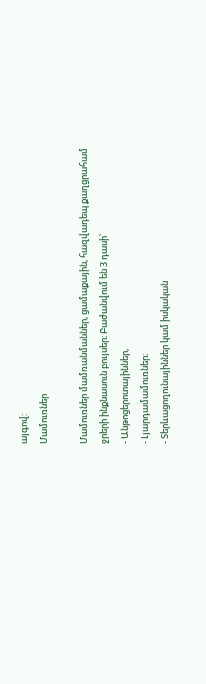այգով:
Մամուռներ

Մամուռներ մամռանմաններ, ցամաքային, հազվադեպ քաղցրահամ ջրերի ինքնասուն բույսեր։ Բաժանվում են 3 դասի՝
- Անթոցերոտայիններ,
- Լյարդամամուռներ։
- Տերևացողունայիններ կամ իսկական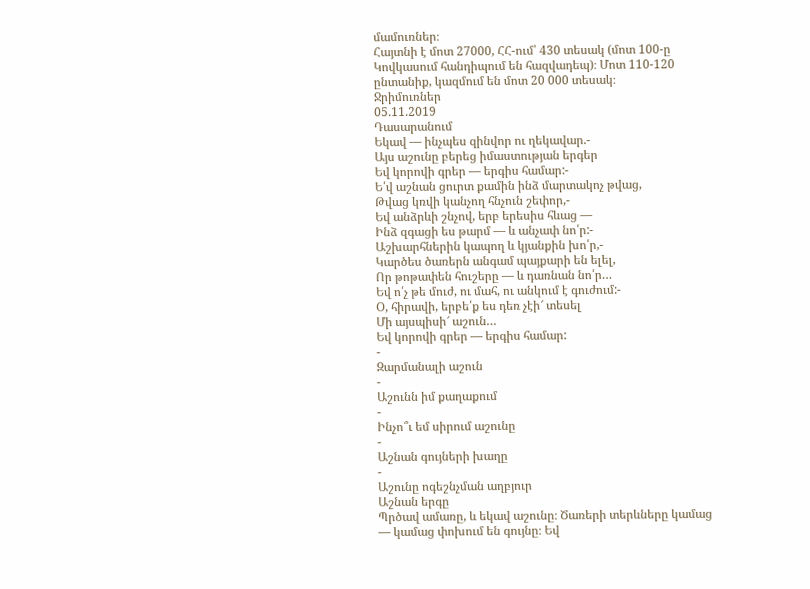մամուռներ։
Հայտնի է մոտ 27000, ՀՀ-ում՝ 430 տեսակ (մոտ 100-ը Կովկասում հանդիպում են հազվադեպ)։ Մոտ 110-120 ընտանիք, կազմում են մոտ 20 000 տեսակ։
Ջրիմուռներ
05.11.2019
Դասարանում
Եկավ — ինչպես զինվոր ու ղեկավար.-
Այս աշունը բերեց իմաստության երգեր
Եվ կորովի գրեր — երգիս համար:-
Ե՛վ աշնան ցուրտ քամին ինձ մարտակոչ թվաց,
Թվաց կռվի կանչող հնչուն շեփոր,-
Եվ անձրևի շնչով, երբ երեսիս հևաց —
Ինձ զգացի ես թարմ — և անչափ նո՛ր:-
Աշխարհներին կապող և կյանքին խո՛ր,-
Կարծես ծառերն անգամ պայքարի են ելել,
Որ թոթափեն հուշերը — և դառնան նո՛ր…
Եվ ո՛չ թե մուժ, ու մահ, ու անկում է գուժում:-
Օ, հիրավի, երբե՛ք ես դեռ չէի՜ տեսել
Մի այսպիսի՜ աշուն…
Եվ կորովի գրեր — երգիս համար:
-
Զարմանալի աշուն
-
Աշունն իմ քաղաքում
-
Ինչո՞ւ եմ սիրում աշունը
-
Աշնան գույների խաղը
-
Աշունը ոգեշնչման աղբյուր
Աշնան երգը
Պրծավ ամառը, և եկավ աշունը։ Ծառերի տերևները կամաց — կամաց փոխում են գույնը։ Եվ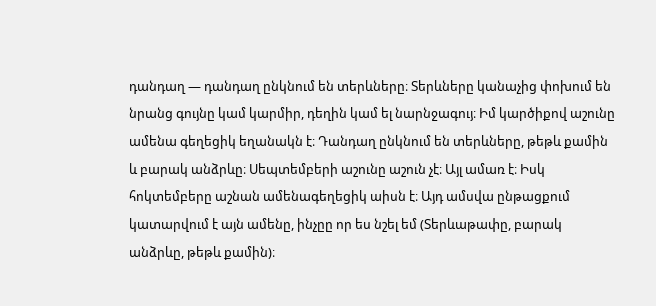դանդաղ — դանդաղ ընկնում են տերևները։ Տերևները կանաչից փոխում են նրանց գույնը կամ կարմիր, դեղին կամ ել նարնջագույ։ Իմ կարծիքով աշունը ամենա գեղեցիկ եղանակն է։ Դանդաղ ընկնում են տերևները, թեթև քամին և բարակ անձրևը։ Սեպտեմբերի աշունը աշուն չէ։ Այլ ամառ է։ Իսկ հոկտեմբերը աշնան ամենագեղեցիկ աիսն է։ Այդ ամսվա ընթացքում կատարվում է այն ամենը, ինչըը որ ես նշել եմ (Տերևաթափը, բարակ անձրևը, թեթև քամին)։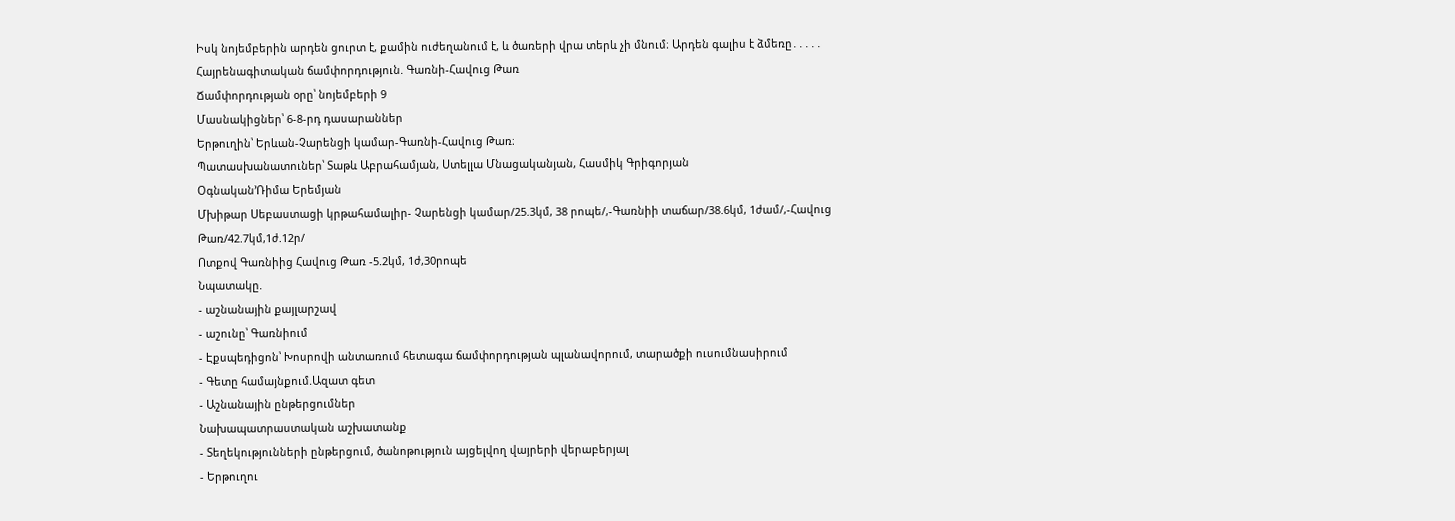Իսկ նոյեմբերին արդեն ցուրտ է, քամին ուժեղանում է, և ծառերի վրա տերև չի մնում։ Արդեն գալիս է ձմեռը․․․․․
Հայրենագիտական ճամփորդություն. Գառնի-Հավուց Թառ
Ճամփորդության օրը՝ նոյեմբերի 9
Մասնակիցներ՝ 6-8-րդ դասարաններ
Երթուղին՝ Երևան-Չարենցի կամար-Գառնի-Հավուց Թառ։
Պատասխանատուներ՝ Տաթև Աբրահամյան, Ստելլա Մնացականյան, Հասմիկ Գրիգորյան
Օգնական’Ռիմա Երեմյան
Մխիթար Սեբաստացի կրթահամալիր- Չարենցի կամար/25.3կմ, 38 րոպե/,-Գառնիի տաճար/38.6կմ, 1ժամ/,-Հավուց Թառ/42.7կմ,1ժ.12ր/
Ոտքով Գառնիից Հավուց Թառ -5.2կմ, 1ժ,30րոպե
Նպատակը.
- աշնանային քայլարշավ
- աշունը՝ Գառնիում
- Էքսպեդիցոն՝ Խոսրովի անտառում հետագա ճամփորդության պլանավորում, տարածքի ուսումնասիրում
- Գետը համայնքում.Ազատ գետ
- Աշնանային ընթերցումներ
Նախապատրաստական աշխատանք
- Տեղեկությունների ընթերցում, ծանոթություն այցելվող վայրերի վերաբերյալ
- Երթուղու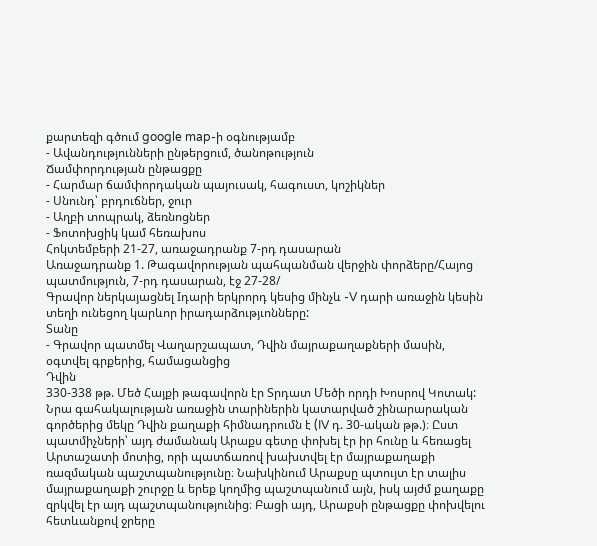քարտեզի գծում google map-ի օգնությամբ
- Ավանդությունների ընթերցում, ծանոթություն
Ճամփորդության ընթացքը
- Հարմար ճամփորդական պայուսակ, հագուստ, կոշիկներ
- Սնունդ՝ բրդուճներ, ջուր
- Աղբի տոպրակ, ձեռնոցներ
- Ֆոտոխցիկ կամ հեռախոս
Հոկտեմբերի 21-27, առաջադրանք 7-րդ դասարան
Առաջադրանք 1. Թագավորության պահպանման վերջին փորձերը/Հայոց պատմություն, 7-րդ դասարան, էջ 27-28/
Գրավոր ներկայացնել Iդարի երկրորդ կեսից մինչև -V դարի առաջին կեսին տեղի ունեցող կարևոր իրադարձությւոնները:
Տանը
- Գրավոր պատմել Վաղարշապատ, Դվին մայրաքաղաքների մասին, օգտվել գրքերից, համացանցից
Դվին
330-338 թթ. Մեծ Հայքի թագավորն էր Տրդատ Մեծի որդի Խոսրով Կոտակ: Նրա գահակալության առաջին տարիներին կատարված շինարարական գործերից մեկը Դվին քաղաքի հիմնադրումն է (IV դ. 30-ական թթ.)։ Ըստ պատմիչների՝ այդ ժամանակ Արաքս գետը փոխել էր իր հունը և հեռացել Արտաշատի մոտից, որի պատճառով խախտվել էր մայրաքաղաքի ռազմական պաշտպանությունը։ Նախկինում Արաքսը պտույտ էր տալիս մայրաքաղաքի շուրջը և երեք կողմից պաշտպանում այն, իսկ այժմ քաղաքը զրկվել էր այդ պաշտպանությունից։ Բացի այդ, Արաքսի ընթացքը փոխվելու հետևանքով ջրերը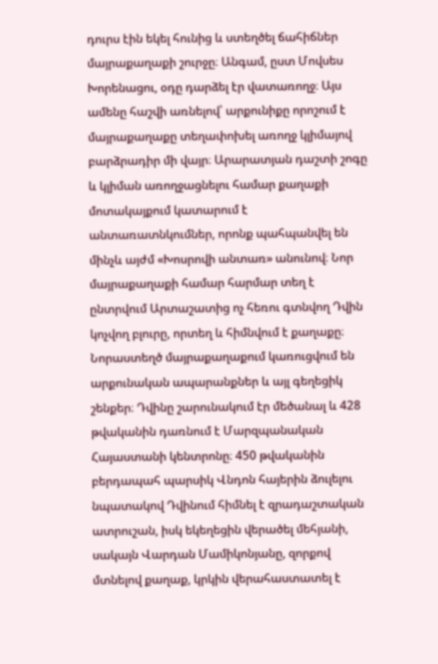դուրս էին եկել հունից և ստեղծել ճահիճներ մայրաքաղաքի շուրջը։ Անգամ, ըստ Մովսես Խորենացու, օդը դարձել էր վատառողջ։ Այս ամենը հաշվի առնելով՝ արքունիքը որոշում է մայրաքաղաքը տեղափոխել առողջ կլիմայով բարձրադիր մի վայր։ Արարատյան դաշտի շոգը և կլիման առողջացնելու համար քաղաքի մոտակայքում կատարում է անտառատնկումներ, որոնք պահպանվել են մինչև այժմ «Խոսրովի անտառ» անունով։ Նոր մայրաքաղաքի համար հարմար տեղ է ընտրվում Արտաշատից ոչ հեռու գտնվող Դվին կոչվող բլուրը, որտեղ և հիմնվում է քաղաքը։ Նորաստեղծ մայրաքաղաքում կառուցվում են արքունական ապարանքներ և այլ գեղեցիկ շենքեր։ Դվինը շարունակում էր մեծանալ և 428 թվականին դառնում է Մարզպանական Հայաստանի կենտրոնը։ 450 թվականին բերդապահ պարսիկ Վնդոն հայերին ձուլելու նպատակով Դվինում հիմնել է զրադաշտական ատրուշան, իսկ եկեղեցին վերածել մեհյանի, սակայն Վարդան Մամիկոնյանը, զորքով մտնելով քաղաք, կրկին վերահաստատել է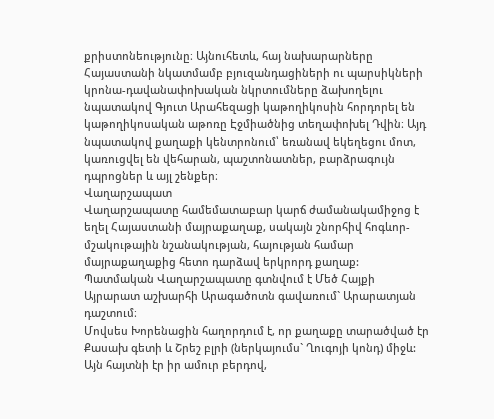քրիստոնեությունը։ Այնուհետև, հայ նախարարները Հայաստանի նկատմամբ բյուզանդացիների ու պարսիկների կրոնա-դավանափոխական նկրտումները ձախողելու նպատակով Գյուտ Արահեզացի կաթողիկոսին հորդորել են կաթողիկոսական աթոռը Էջմիածնից տեղափոխել Դվին։ Այդ նպատակով քաղաքի կենտրոնում՝ եռանավ եկեղեցու մոտ, կառուցվել են վեհարան, պաշտոնատներ, բարձրագույն դպրոցներ և այլ շենքեր։
Վաղարշապատ
Վաղարշապատը համեմատաբար կարճ ժամանակամիջոց է եղել Հայաստանի մայրաքաղաք, սակայն շնորհիվ հոգևոր-մշակութային նշանակության, հայության համար մայրաքաղաքից հետո դարձավ երկրորդ քաղաք:
Պատմական Վաղարշապատը գտնվում է Մեծ Հայքի Այրարատ աշխարհի Արագածոտն գավառում` Արարատյան դաշտում։
Մովսես Խորենացին հաղորդում է, որ քաղաքը տարածված էր Քասախ գետի և Շրեշ բլրի (ներկայումս` Ղուգոյի կոնդ) միջև: Այն հայտնի էր իր ամուր բերդով,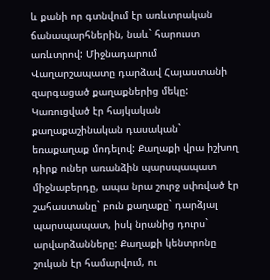և քանի որ գտնվում էր առևտրական ճանապարհներին, նաև` հարուստ առևտրով: Միջնադարում Վաղարշապատը դարձավ Հայաստանի զարգացած քաղաքներից մեկը: Կառուցված էր հայկական քաղաքաշինական դասական` եռաքաղաք մոդելով: Քաղաքի վրա իշխող դիրք ուներ առանձին պարսպապատ միջնաբերդը, ապա նրա շուրջ սփռված էր շահաստանը` բուն քաղաքը` դարձյալ պարսպապատ, իսկ նրանից դուրս` արվարձանները: Քաղաքի կենտրոնը շուկան էր համարվում, ու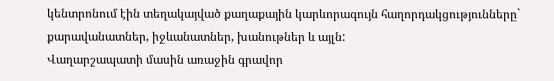կենտրոնում էին տեղակայված քաղաքային կարևորագույն հաղորդակցությունները` քարավանատներ, իջևանատներ, խանութներ և այլն:
Վաղարշապատի մասին առաջին գրավոր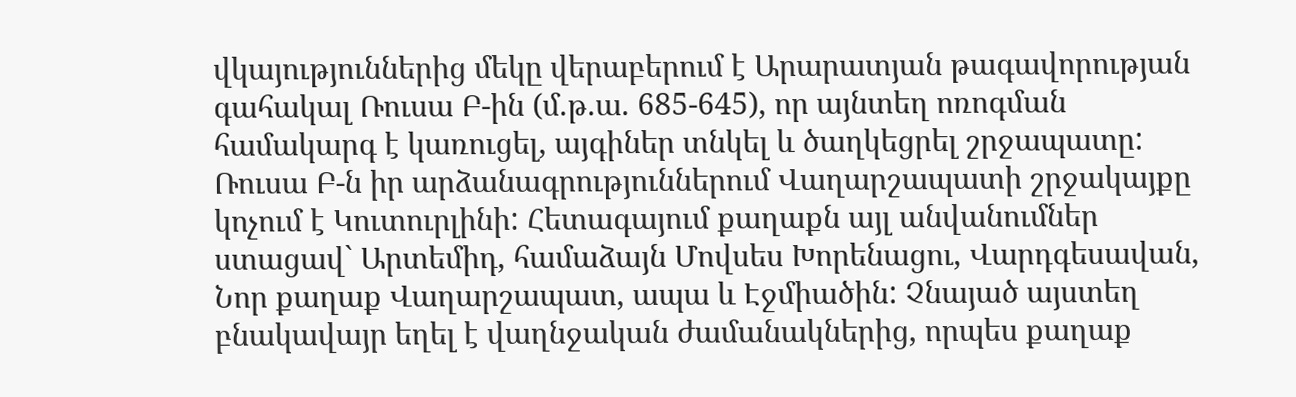վկայություններից մեկը վերաբերում է Արարատյան թագավորության գահակալ Ռուսա Բ-ին (մ.թ.ա. 685-645), որ այնտեղ ոռոգման համակարգ է կառուցել, այգիներ տնկել և ծաղկեցրել շրջապատը: Ռուսա Բ-ն իր արձանագրություններում Վաղարշապատի շրջակայքը կոչում է Կուտուրլինի: Հետագայում քաղաքն այլ անվանումներ ստացավ` Արտեմիդ, համաձայն Մովսես Խորենացու, Վարդգեսավան, Նոր քաղաք Վաղարշապատ, ապա և Էջմիածին: Չնայած այստեղ բնակավայր եղել է վաղնջական ժամանակներից, որպես քաղաք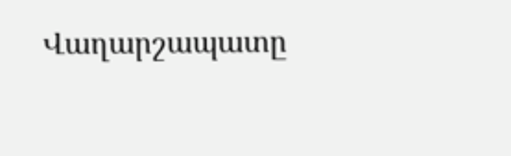Վաղարշապատը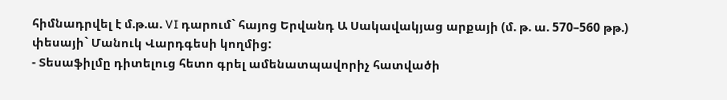հիմնադրվել է մ.թ.ա. VI դարում` հայոց Երվանդ Ա Սակավակյաց արքայի (մ. թ. ա. 570–560 թթ.) փեսայի` Մանուկ Վարդգեսի կողմից:
- Տեսաֆիլմը դիտելուց հետո գրել ամենատպավորիչ հատվածի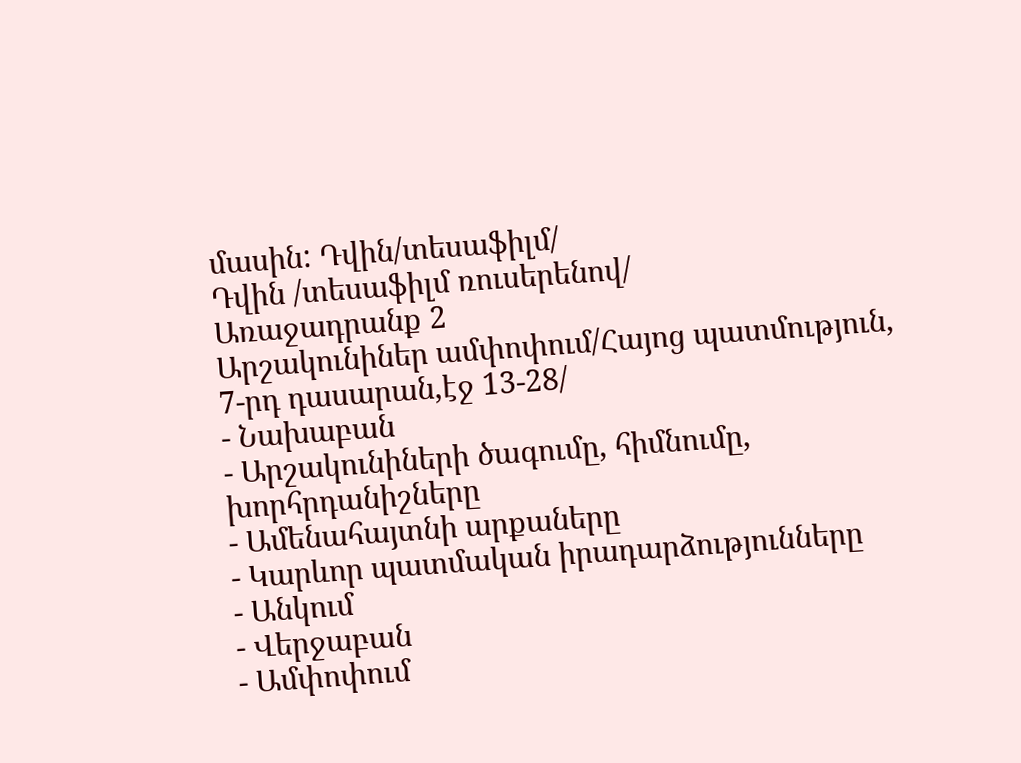մասին: Դվին/տեսաֆիլմ/
Դվին /տեսաֆիլմ ռուսերենով/
Առաջադրանք 2
Արշակունիներ ամփոփում/Հայոց պատմություն, 7-րդ դասարան,էջ 13-28/
- Նախաբան
- Արշակունիների ծագումը, հիմնումը, խորհրդանիշները
- Ամենահայտնի արքաները
- Կարևոր պատմական իրադարձությունները
- Անկում
- Վերջաբան
- Ամփոփում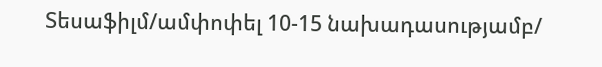Տեսաֆիլմ/ամփոփել 10-15 նախադասությամբ/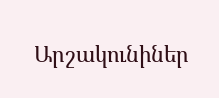Արշակունիներ